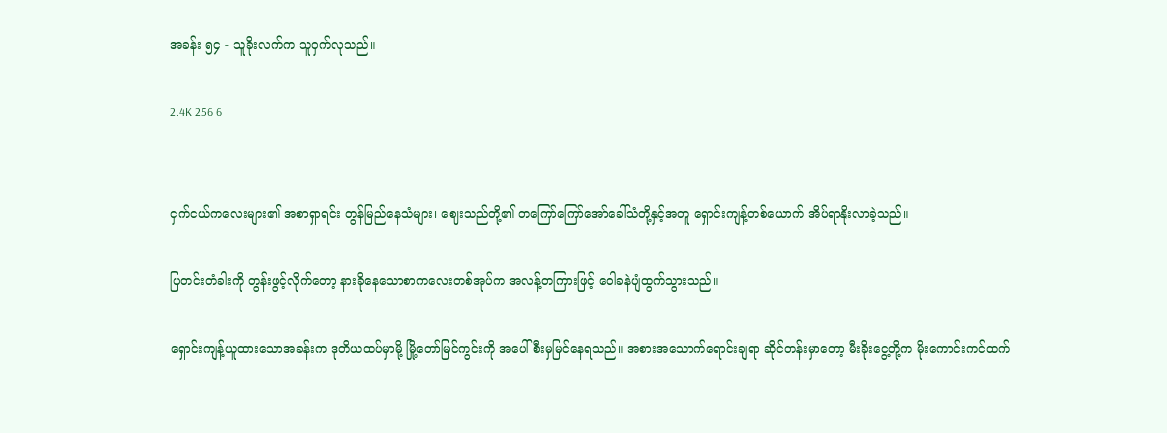အခန်း ၅၄ - သူခိုးလက်က သူ၀ှက်လုသည်။

2.4K 256 6


ငှက်ငယ်ကလေးများ၏ အစာရှာရင်း တွန်မြည်နေသံများ၊ ဈေးသည်တို့၏ တကြော်ကြော်အော်ခေါ်သံတို့နှင့်အတူ ရှောင်းကျန့်တစ်ယောက် အိပ်ရာနိုးလာခဲ့သည်။

ပြတင်းတံခါးကို တွန်းဖွင့်လိုက်တော့ နားခိုနေသောစာကလေးတစ်အုပ်က အလန့်တကြားဖြင့် ဝေါခနဲပျံထွက်သွားသည်။

ရှောင်းကျန့်ယူထားသောအခန်းက ဒုတိယထပ်မှာမို့ မြို့တော်မြင်ကွင်းကို အပေါ်စီးမှမြင်နေရသည်။ အစားအသောက်ရောင်းချရာ ဆိုင်တန်းမှာတော့ မီးခိုးငွေ့တို့က မိုးကောင်းကင်ထက်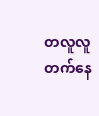တလူလူတက်နေ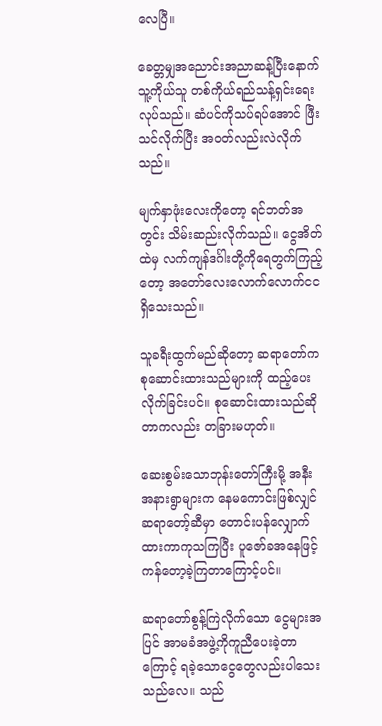လေပြီ။

ခေတ္တမျှအညောင်းအညာဆန့်ပြီးနောက် သူ့ကိုယ်သူ တစ်ကိုယ်ရည်သန့်ရှင်းရေးလုပ်သည်။ ဆံပင်ကိုသပ်ရပ်အောင် ဖြီးသင်လိုက်ပြီး အ၀တ်လည်းလဲလိုက်သည်။

မျက်နှာဖုံးလေးကိုတော့ ရင်ဘတ်အတွင်း သိမ်းဆည်းလိုက်သည်။ ငွေအိတ်ထဲမှ လက်ကျန်ဒင်္ဂါးတို့ကိုရေတွက်ကြည့်တော့ အတော်လေးလောက်လောက်ငင ရှိသေးသည်။

သူခရီးထွက်မည်ဆိုတော့ ဆရာတော်က စုဆောင်းထားသည်များကို ထည့်ပေးလိုက်ခြင်းပင်။ စုဆောင်းထားသည်ဆိုတာကလည်း တခြားမဟုတ်။

ဆေးစွမ်းသောဘုန်းတော်ကြီးမို့ အနီးအနားရွာများက နေမကောင်းဖြစ်လျှင် ဆရာတော့်ဆီမှာ တောင်းပန်လျှောက်ထားကာကုသကြပြီး ပူဇော်ခအနေဖြင့် ကန်တော့ခဲ့ကြတာကြောင့်ပင်။

ဆရာတော်စွန့်ကြဲလိုက်သော ငွေများအပြင် အာမခံအဖွဲ့ကိုကူညီပေးခဲ့တာကြောင့် ရခဲ့သောငွေတွေလည်းပါသေးသည်လေ။ သည်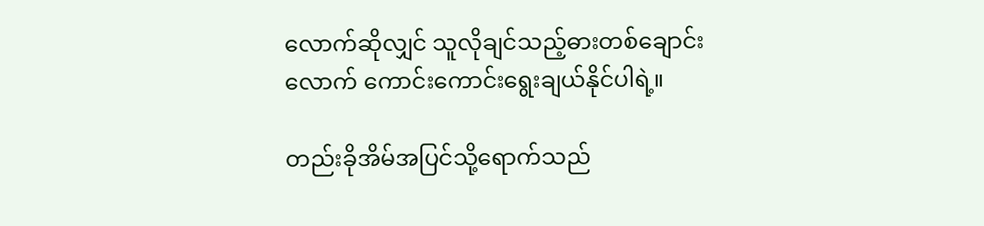လောက်ဆိုလျှင် သူလိုချင်သည့်ဓားတစ်ချောင်းလောက် ကောင်းကောင်းရွေးချယ်နိုင်ပါရဲ့။

တည်းခိုအိမ်အပြင်သို့ရောက်သည်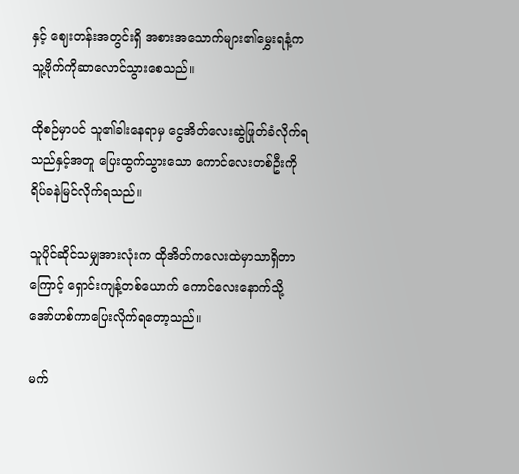နှင့် ဈေးတန်းအတွင်းရှိ အစားအသောက်များ၏မွှေးရနံ့က သူ့ဗိုက်ကိုဆာလောင်သွားစေသည်။

ထိုစဉ်မှာပင် သူ၏ခါးနေရာမှ ငွေအိတ်လေးဆွဲဖြုတ်ခံလိုက်ရသည်နှင့်အတူ ပြေးထွက်သွားသော ကောင်လေးတစ်ဦးကို ရိပ်ခနဲမြင်လိုက်ရသည်။

သူပိုင်ဆိုင်သမျှအားလုံးက ထိုအိတ်ကလေးထဲမှာသာရှိတာကြောင့် ရှောင်းကျန့်တစ်ယောက် ကောင်လေးနောက်သို့ အော်ဟစ်ကာပြေးလိုက်ရတော့သည်။

မက်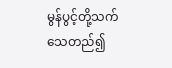မွန်ပွင့်တို့သက်သေတည်၍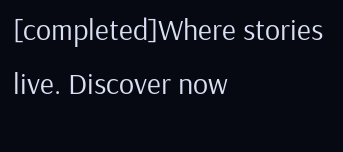[completed]Where stories live. Discover now